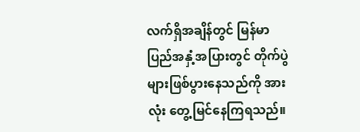လက်ရှိအချိန်တွင် မြန်မာပြည်အနှံ့အပြားတွင် တိုက်ပွဲများဖြစ်ပွားနေသည်ကို အားလုံး တွေ့မြင်နေကြရသည်။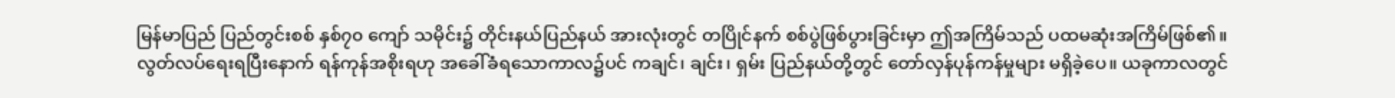မြန်မာပြည် ပြည်တွင်းစစ် နှစ်၇၀ ကျော် သမိုင်း၌ တိုင်းနယ်ပြည်နယ် အားလုံးတွင် တပြိုင်နက် စစ်ပွဲဖြစ်ပွားခြင်းမှာ ဤအကြိမ်သည် ပထမဆုံးအကြိမ်ဖြစ်၏။
လွတ်လပ်ရေးရပြီးနောက် ရန်ကုန်အစိုးရဟု အခေါ်ခံရသောကာလ၌ပင် ကချင်၊ ချင်း၊ ရှမ်း ပြည်နယ်တို့တွင် တော်လှန်ပုန်ကန်မှုများ မရှိခဲ့ပေ။ ယခုကာလတွင်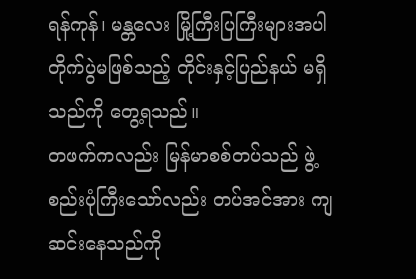ရန်ကုန်၊ မန္တလေး မြို့ကြီးပြကြီးများအပါ တိုက်ပွဲမဖြစ်သည့် တိုင်းနှင့်ပြည်နယ် မရှိသည်ကို တွေ့ရသည်။
တဖက်ကလည်း မြန်မာစစ်တပ်သည် ဖွဲ့စည်းပုံကြီးသော်လည်း တပ်အင်အား ကျဆင်းနေသည်ကို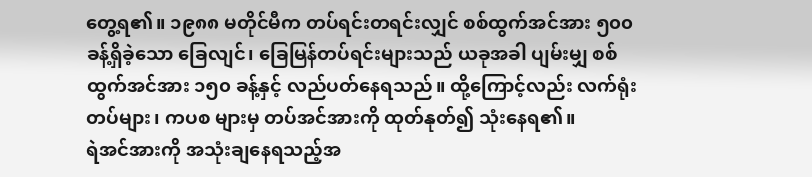တွေ့ရ၏။ ၁၉၈၈ မတိုင်မီက တပ်ရင်းတရင်းလျှင် စစ်ထွက်အင်အား ၅၀၀ ခန့်ရှိခဲ့သော ခြေလျင်၊ ခြေမြန်တပ်ရင်းများသည် ယခုအခါ ပျမ်းမျှ စစ်ထွက်အင်အား ၁၅၀ ခန့်နှင့် လည်ပတ်နေရသည်။ ထို့ကြောင့်လည်း လက်ရုံးတပ်များ၊ ကပစ များမှ တပ်အင်အားကို ထုတ်နုတ်၍ သုံးနေရ၏။
ရဲအင်အားကို အသုံးချနေရသည့်အ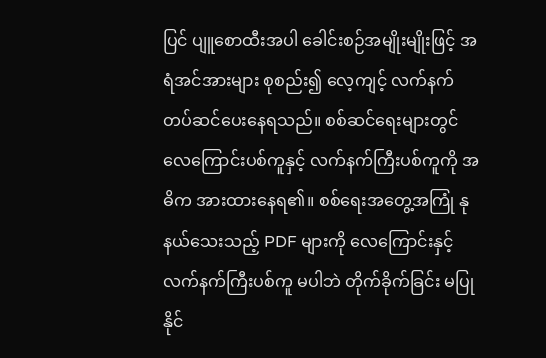ပြင် ပျူစောထီးအပါ ခေါင်းစဉ်အမျိုးမျိုးဖြင့် အရံအင်အားများ စုစည်း၍ လေ့ကျင့် လက်နက်တပ်ဆင်ပေးနေရသည်။ စစ်ဆင်ရေးများတွင် လေကြောင်းပစ်ကူနှင့် လက်နက်ကြီးပစ်ကူကို အဓိက အားထားနေရ၏။ စစ်ရေးအတွေ့အကြုံ နုနယ်သေးသည့် PDF များကို လေကြောင်းနှင့် လက်နက်ကြီးပစ်ကူ မပါဘဲ တိုက်ခိုက်ခြင်း မပြုနိုင်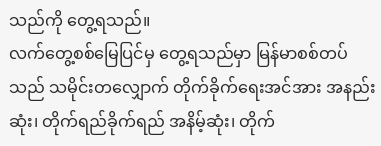သည်ကို တွေ့ရသည်။
လက်တွေ့စစ်မြေပြင်မှ တွေ့ရသည်မှာ မြန်မာစစ်တပ်သည် သမိုင်းတလျှောက် တိုက်ခိုက်ရေးအင်အား အနည်းဆုံး၊ တိုက်ရည်ခိုက်ရည် အနိမ့်ဆုံး၊ တိုက်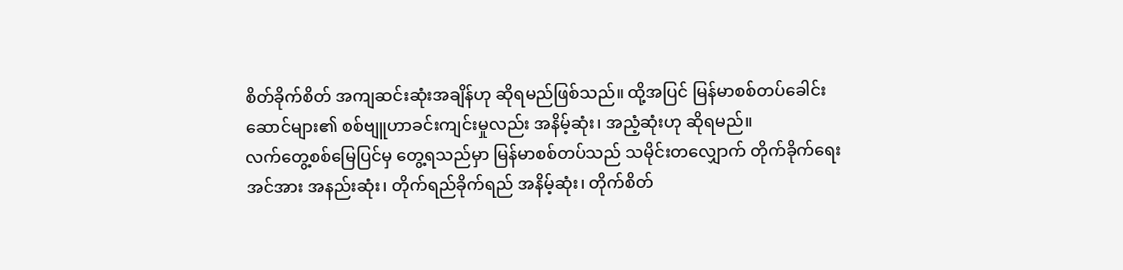စိတ်ခိုက်စိတ် အကျဆင်းဆုံးအချိန်ဟု ဆိုရမည်ဖြစ်သည်။ ထို့အပြင် မြန်မာစစ်တပ်ခေါင်းဆောင်များ၏ စစ်ဗျူဟာခင်းကျင်းမှုလည်း အနိမ့်ဆုံး၊ အညံ့ဆုံးဟု ဆိုရမည်။
လက်တွေ့စစ်မြေပြင်မှ တွေ့ရသည်မှာ မြန်မာစစ်တပ်သည် သမိုင်းတလျှောက် တိုက်ခိုက်ရေးအင်အား အနည်းဆုံး၊ တိုက်ရည်ခိုက်ရည် အနိမ့်ဆုံး၊ တိုက်စိတ်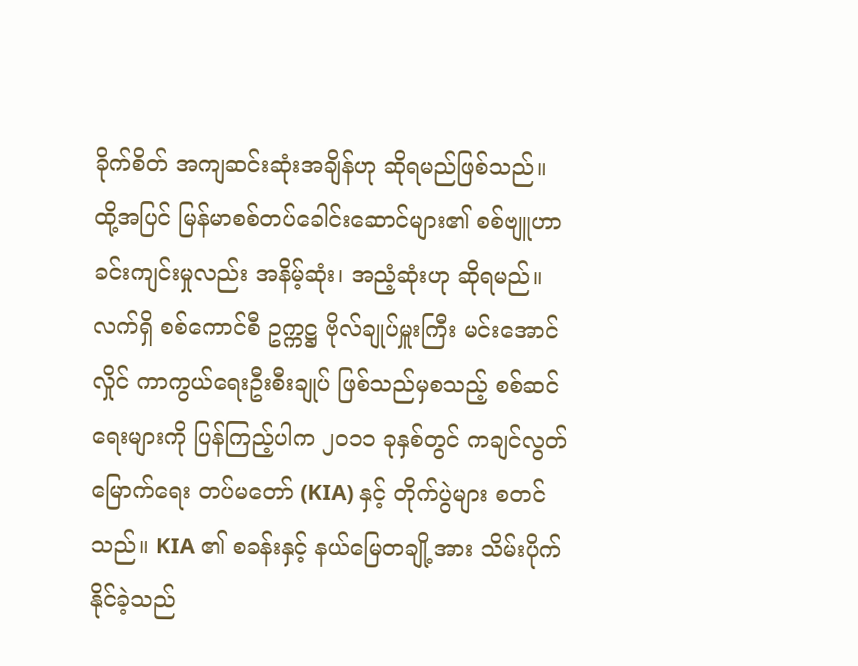ခိုက်စိတ် အကျဆင်းဆုံးအချိန်ဟု ဆိုရမည်ဖြစ်သည်။ ထို့အပြင် မြန်မာစစ်တပ်ခေါင်းဆောင်များ၏ စစ်ဗျူဟာခင်းကျင်းမှုလည်း အနိမ့်ဆုံး၊ အညံ့ဆုံးဟု ဆိုရမည်။
လက်ရှိ စစ်ကောင်စီ ဥက္ကဋ္ဌ ဗိုလ်ချုပ်မှူးကြီး မင်းအောင်လှိုင် ကာကွယ်ရေးဦးစီးချုပ် ဖြစ်သည်မှစသည့် စစ်ဆင်ရေးများကို ပြန်ကြည့်ပါက ၂၀၁၁ ခုနှစ်တွင် ကချင်လွတ်မြောက်ရေး တပ်မတော် (KIA) နှင့် တိုက်ပွဲများ စတင်သည်။ KIA ၏ စခန်းနှင့် နယ်မြေတချို့အား သိမ်းပိုက်နိုင်ခဲ့သည်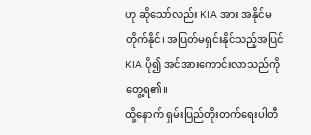ဟု ဆိုသော်လည်း KIA အား အနိုင်မတိုက်နိုင်၊ အပြတ်မရှင်းနိုင်သည့်အပြင် KIA ပို၍ အင်အားကောင်းလာသည်ကို တွေ့ရ၏။
ထို့နောက် ရှမ်းပြည်တိုးတက်ရေးပါတီ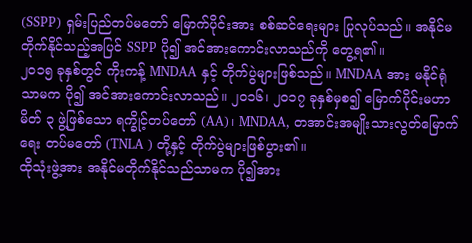(SSPP) ရှမ်းပြည်တပ်မတော် မြောက်ပိုင်းအား စစ်ဆင်ရေးများ ပြုလုပ်သည်။ အနိုင်မတိုက်နိုင်သည့်အပြင် SSPP ပို၍ အင်အားကောင်းလာသည်ကို တွေ့ရ၏။
၂၀၁၅ ခုနှစ်တွင် ကိုးကန့် MNDAA နှင့် တိုက်ပွဲများဖြစ်သည်။ MNDAA အား မနိုင်ရုံသာမက ပို၍ အင်အားကောင်းလာသည်။ ၂၀၁၆၊ ၂၀၁၇ ခုနှစ်မှစ၍ မြောက်ပိုင်းမဟာမိတ် ၃ ဖွဲ့ဖြစ်သော ရက္ခိုင့်တပ်တော် (AA)၊ MNDAA, တအာင်းအမျိုးသားလွတ်မြောက်ရေး တပ်မတော် (TNLA ) တို့နှင့် တိုက်ပွဲများဖြစ်ပွား၏။
ထိုသုံးဖွဲ့အား အနိုင်မတိုက်နိုင်သည်သာမက ပို၍အား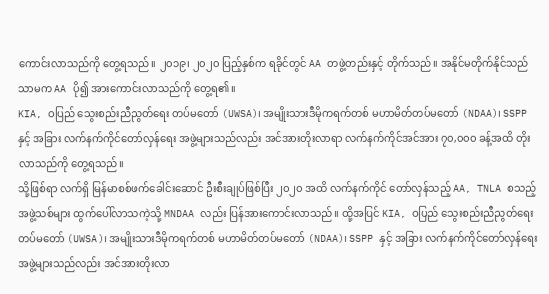ကောင်းလာသည်ကို တွေ့ရသည်။ ၂၀၁၉၊ ၂၀၂၀ ပြည့်နှစ်က ရခိုင်တွင် AA တဖွဲ့တည်းနှင့် တိုက်သည်။ အနိုင်မတိုက်နိုင်သည်သာမက AA ပို၍ အားကောင်းလာသည်ကို တွေ့ရ၏။
KIA, ဝပြည် သွေးစည်းညီညွတ်ရေး တပ်မတော် (UWSA)၊ အမျိုးသားဒီမိုကရက်တစ် မဟာမိတ်တပ်မတော် (NDAA)၊ SSPP နှင့် အခြား လက်နက်ကိုင်တော်လှန်ရေး အဖွဲ့များသည်လည်း အင်အားတိုးလာရာ လက်နက်ကိုင်အင်အား ၇၀,၀၀၀ ခန့်အထိ တိုးလာသည်ကို တွေ့ရသည်။
သို့ဖြစ်ရာ လက်ရှိ မြန်မာစစ်ဖက်ခေါင်းဆောင် ဦးစီးချုပ်ဖြစ်ပြီး ၂၀၂၀ အထိ လက်နက်ကိုင် တော်လှန်သည့် AA, TNLA စသည့်အဖွဲ့သစ်များ ထွက်ပေါ်လာသကဲ့သို့ MNDAA လည်း ပြန်အားကောင်းလာသည်။ ထို့အပြင် KIA, ဝပြည် သွေးစည်းညီညွတ်ရေး တပ်မတော် (UWSA)၊ အမျိုးသားဒီမိုကရက်တစ် မဟာမိတ်တပ်မတော် (NDAA)၊ SSPP နှင့် အခြား လက်နက်ကိုင်တော်လှန်ရေး အဖွဲ့များသည်လည်း အင်အားတိုးလာ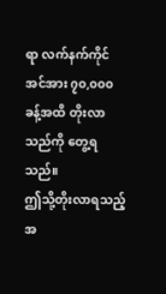ရာ လက်နက်ကိုင်အင်အား ၇၀,၀၀၀ ခန့်အထိ တိုးလာသည်ကို တွေ့ရသည်။
ဤသို့တိုးလာရသည့် အ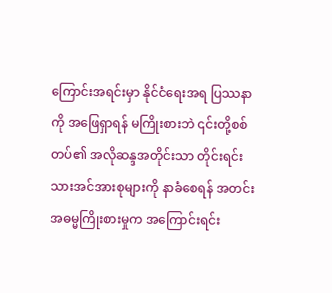ကြောင်းအရင်းမှာ နိုင်ငံရေးအရ ပြဿနာကို အဖြေရှာရန် မကြိုးစားဘဲ ၎င်းတို့စစ်တပ်၏ အလိုဆန္ဒအတိုင်းသာ တိုင်းရင်းသားအင်အားစုများကို နာခံစေရန် အတင်းအဓမ္မကြိုးစားမှုက အကြောင်းရင်း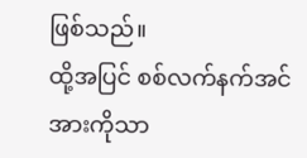ဖြစ်သည်။
ထို့အပြင် စစ်လက်နက်အင်အားကိုသာ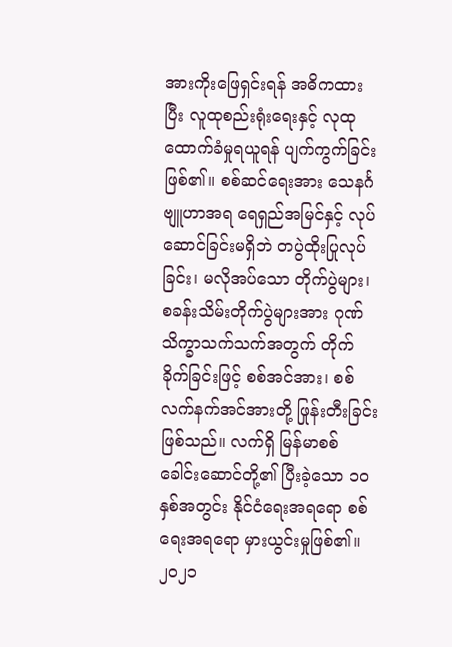အားကိုးဖြေရှင်းရန် အဓိကထားပြီး လူထုစည်းရုံးရေးနှင့် လုထုထောက်ခံမှုရယူရန် ပျက်ကွက်ခြင်းဖြစ်၏။ စစ်ဆင်ရေးအား သေနင်္ဂဗျူဟာအရ ရေရှည်အမြင်နှင့် လုပ်ဆောင်ခြင်းမရှိဘဲ တပွဲထိုးပြုလုပ်ခြင်း၊ မလိုအပ်သော တိုက်ပွဲများ၊ စခန်းသိမ်းတိုက်ပွဲများအား ဂုဏ်သိက္ခာသက်သက်အတွက် တိုက်ခိုက်ခြင်းဖြင့် စစ်အင်အား၊ စစ်လက်နက်အင်အားတို့ ဖြုန်းတီးခြင်းဖြစ်သည်။ လက်ရှိ မြန်မာစစ်ခေါင်းဆောင်တို့၏ ပြီးခဲ့သော ၁၀ နှစ်အတွင်း နိုင်ငံရေးအရရော စစ်ရေးအရရော မှားယွင်းမှုဖြစ်၏။
၂၀၂၁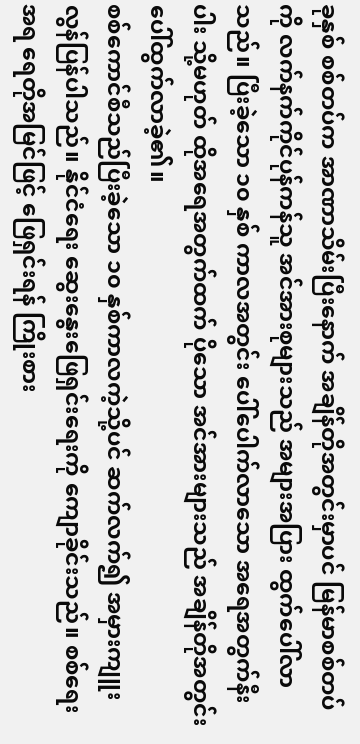ခုနှစ် စစ်တပ်က အာဏာသိမ်းပြီးနောက် အချိန်တိုအတွင်းမှာပင် မြန်မာစစ်တပ်ကို လက်နက်ကိုင်ပုန်ကန်သူ အင်အားစုများသည် အများအပြား ထွက်ပေါ်လာသည်။ ပြီးခဲ့သော ၁၀ နှစ် ကာလအတွင်း ပေါ်ပေါက်လာသော အရေအတွက်နီးပါး သို့မဟုတ် ထိုအရေအတွက်ထက် ပိုသော အင်အားများသည် အချိန်တိုအတွင်း ပေါ်ထွက်လာခဲ့၏။
စစ်ကောင်စီသည်ပြီးခဲ့သော ၁၀ နှစ်ကာလကဲ့သို့ပင် ဆက်လက်၍ အမှားကျူးလွန်ပြန်ပါသည်။ နိုင်ငံရေး ဆွေးနွေးဖြေရှင်းရေးကို ကျောခိုင်းသည်။ စစ်ရေးအရ ရေတိုအမြင်ဖြင့် ဖြေရှင်းရန် ကြိုးစား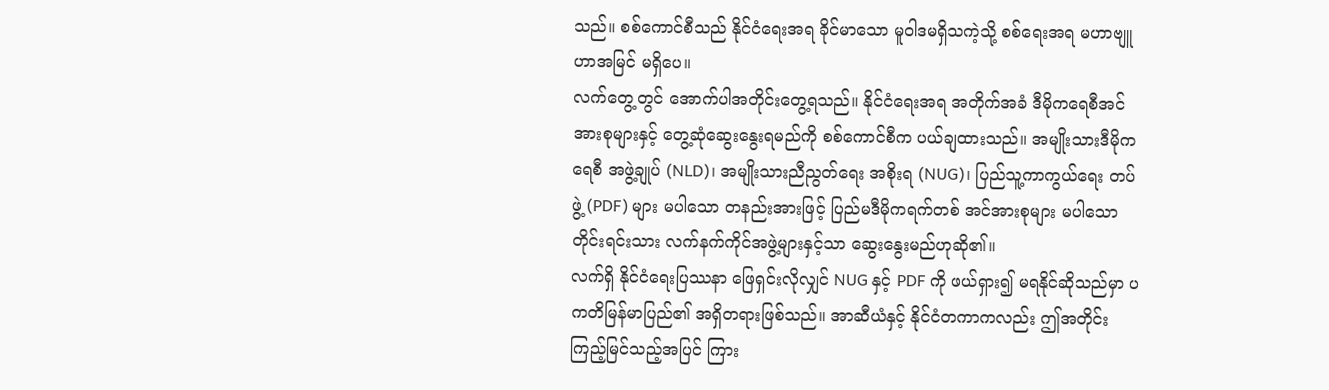သည်။ စစ်ကောင်စီသည် နိုင်ငံရေးအရ ခိုင်မာသော မူဝါဒမရှိသကဲ့သို့ စစ်ရေးအရ မဟာဗျူဟာအမြင် မရှိပေ။
လက်တွေ့တွင် အောက်ပါအတိုင်းတွေ့ရသည်။ နိုင်ငံရေးအရ အတိုက်အခံ ဒီမိုကရေစီအင်အားစုများနှင့် တွေ့ဆုံဆွေးနွေးရမည်ကို စစ်ကောင်စီက ပယ်ချထားသည်။ အမျိုးသားဒီမိုကရေစီ အဖွဲ့ချုပ် (NLD)၊ အမျိုးသားညီညွတ်ရေး အစိုးရ (NUG)၊ ပြည်သူ့ကာကွယ်ရေး တပ်ဖွဲ့ (PDF) များ မပါသော တနည်းအားဖြင့် ပြည်မဒီမိုကရက်တစ် အင်အားစုများ မပါသော တိုင်းရင်းသား လက်နက်ကိုင်အဖွဲ့များနှင့်သာ ဆွေးနွေးမည်ဟုဆို၏။
လက်ရှိ နိုင်ငံရေးပြဿနာ ဖြေရှင်းလိုလျှင် NUG နှင့် PDF ကို ဖယ်ရှား၍ မရနိုင်ဆိုသည်မှာ ပကတိမြန်မာပြည်၏ အရှိတရားဖြစ်သည်။ အာဆီယံနှင့် နိုင်ငံတကာကလည်း ဤအတိုင်း ကြည့်မြင်သည့်အပြင် ကြား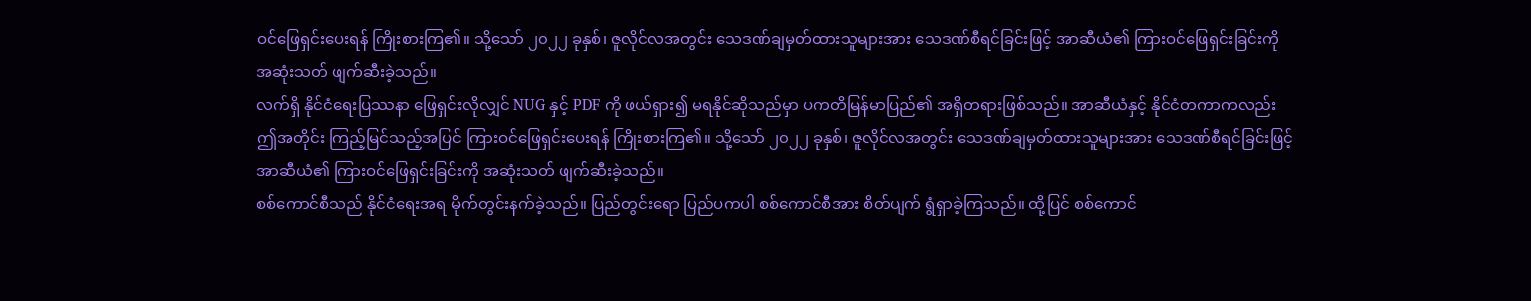ဝင်ဖြေရှင်းပေးရန် ကြိုးစားကြ၏။ သို့သော် ၂၀၂၂ ခုနှစ်၊ ဇူလိုင်လအတွင်း သေဒဏ်ချမှတ်ထားသူများအား သေဒဏ်စီရင်ခြင်းဖြင့် အာဆီယံ၏ ကြားဝင်ဖြေရှင်းခြင်းကို အဆုံးသတ် ဖျက်ဆီးခဲ့သည်။
လက်ရှိ နိုင်ငံရေးပြဿနာ ဖြေရှင်းလိုလျှင် NUG နှင့် PDF ကို ဖယ်ရှား၍ မရနိုင်ဆိုသည်မှာ ပကတိမြန်မာပြည်၏ အရှိတရားဖြစ်သည်။ အာဆီယံနှင့် နိုင်ငံတကာကလည်း ဤအတိုင်း ကြည့်မြင်သည့်အပြင် ကြားဝင်ဖြေရှင်းပေးရန် ကြိုးစားကြ၏။ သို့သော် ၂၀၂၂ ခုနှစ်၊ ဇူလိုင်လအတွင်း သေဒဏ်ချမှတ်ထားသူများအား သေဒဏ်စီရင်ခြင်းဖြင့် အာဆီယံ၏ ကြားဝင်ဖြေရှင်းခြင်းကို အဆုံးသတ် ဖျက်ဆီးခဲ့သည်။
စစ်ကောင်စီသည် နိုင်ငံရေးအရ မိုက်တွင်းနက်ခဲ့သည်။ ပြည်တွင်းရော ပြည်ပကပါ စစ်ကောင်စီအား စိတ်ပျက် ရွံရှာခဲ့ကြသည်။ ထို့ပြင် စစ်ကောင်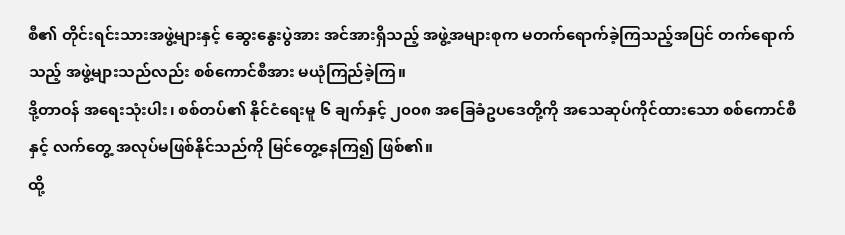စီ၏ တိုင်းရင်းသားအဖွဲ့များနှင့် ဆွေးနွေးပွဲအား အင်အားရှိသည့် အဖွဲ့အများစုက မတက်ရောက်ခဲ့ကြသည့်အပြင် တက်ရောက်သည့် အဖွဲ့များသည်လည်း စစ်ကောင်စီအား မယုံကြည်ခဲ့ကြ။
ဒို့တာဝန် အရေးသုံးပါး၊ စစ်တပ်၏ နိုင်ငံရေးမူ ၆ ချက်နှင့် ၂၀၀၈ အခြေခံဥပဒေတို့ကို အသေဆုပ်ကိုင်ထားသော စစ်ကောင်စီနှင့် လက်တွေ့ အလုပ်မဖြစ်နိုင်သည်ကို မြင်တွေ့နေကြ၍ ဖြစ်၏။
ထို့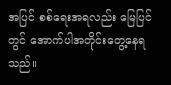အပြင် စစ်ရေးအရလည်း မြေပြင်တွင် အောက်ပါအတိုင်းတွေ့နေရသည်။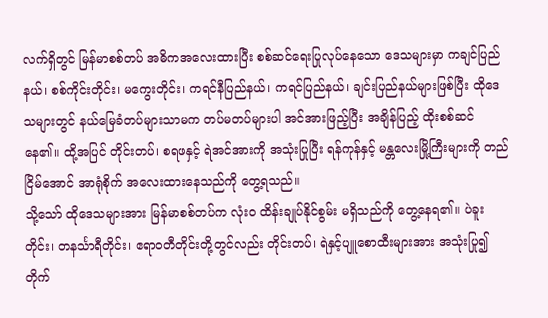လက်ရှိတွင် မြန်မာစစ်တပ် အဓိကအလေးထားပြီး စစ်ဆင်ရေးပြုလုပ်နေသော ဒေသများမှာ ကချင်ပြည်နယ်၊ စစ်ကိုင်းတိုင်း၊ မကွေးတိုင်း၊ ကရင်နီပြည်နယ်၊ ကရင်ပြည်နယ်၊ ချင်းပြည်နယ်များဖြစ်ပြီး ထိုဒေသများတွင် နယ်မြေခံတပ်များသာမက တပ်မတပ်များပါ အင်အားဖြည့်ပြီး အချိန်ပြည့် ထိုးစစ်ဆင်နေ၏။ ထို့အပြင် တိုင်းတပ်၊ စရဖနှင့် ရဲအင်အားကို အသုံးပြုပြီး ရန်ကုန်နှင့် မန္တလေးမြို့ကြီးများကို တည်ငြိမ်အောင် အာရုံစိုက် အလေးထားနေသည်ကို တွေ့ရသည်။
သို့သော် ထိုဒေသများအား မြန်မာစစ်တပ်က လုံးဝ ထိန်းချုပ်နိုင်စွမ်း မရှိသည်ကို တွေ့နေရ၏။ ပဲခူးတိုင်း၊ တနင်္သာရီတိုင်း၊ ဧရာဝတီတိုင်းတို့တွင်လည်း တိုင်းတပ်၊ ရဲနှင့်ပျူစောထီးများအား အသုံးပြု၍ တိုက်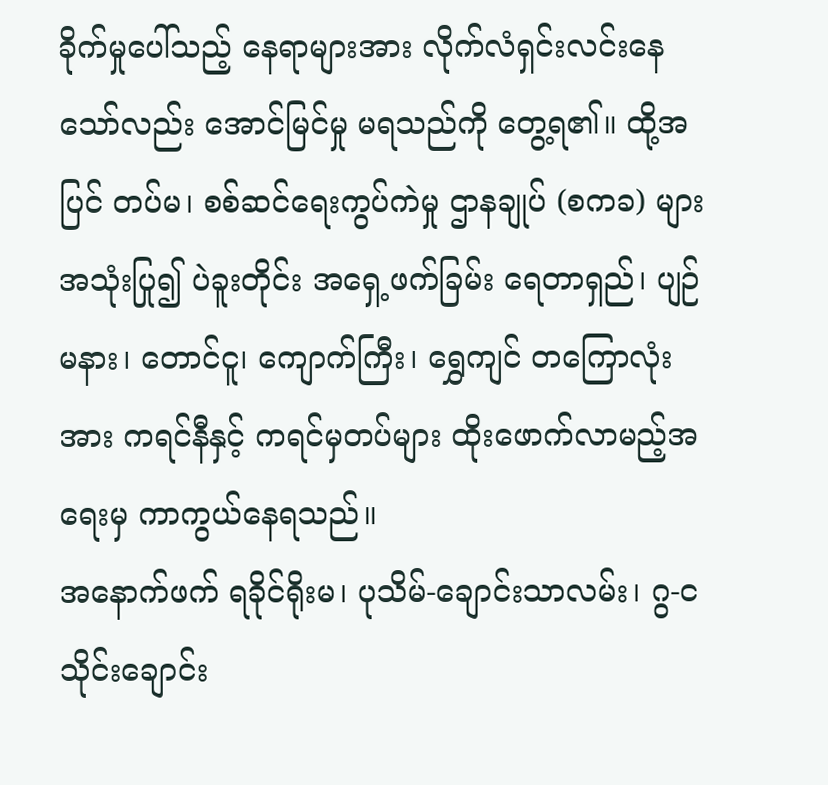ခိုက်မှုပေါ်သည့် နေရာများအား လိုက်လံရှင်းလင်းနေသော်လည်း အောင်မြင်မှု မရသည်ကို တွေ့ရ၏။ ထို့အပြင် တပ်မ၊ စစ်ဆင်ရေးကွပ်ကဲမှု ဌာနချုပ် (စကခ) များ အသုံးပြု၍ ပဲခူးတိုင်း အရှေ့ဖက်ခြမ်း ရေတာရှည်၊ ပျဉ်မနား၊ တောင်ငူ၊ ကျောက်ကြီး၊ ရွှေကျင် တကြောလုံးအား ကရင်နီနှင့် ကရင်မှတပ်များ ထိုးဖောက်လာမည့်အရေးမှ ကာကွယ်နေရသည်။
အနောက်ဖက် ရခိုင်ရိုးမ၊ ပုသိမ်-ချောင်းသာလမ်း၊ ဂွ-ငသိုင်းချောင်း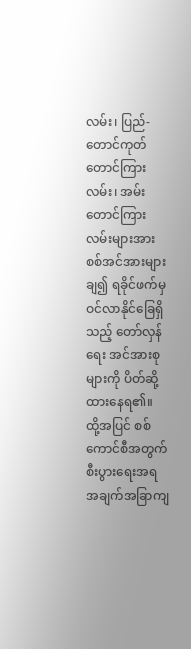လမ်း၊ ပြည်-တောင်ကုတ်တောင်ကြားလမ်း၊ အမ်းတောင်ကြားလမ်းများအား စစ်အင်အားများချ၍ ရခိုင်ဖက်မှ ဝင်လာနိုင်ခြေရှိသည့် တော်လှန်ရေး အင်အားစုများကို ပိတ်ဆို့ထားနေရ၏။
ထို့အပြင် စစ်ကောင်စီအတွက် စီးပွားရေးအရ အချက်အခြာကျ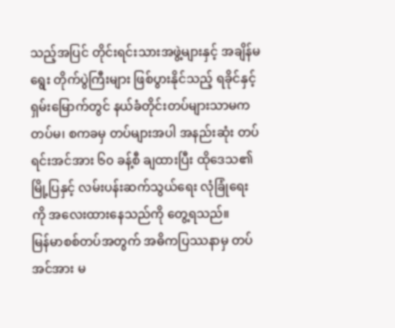သည့်အပြင် တိုင်းရင်းသားအဖွဲ့များနှင့် အချိန်မရွေး တိုက်ပွဲကြီးများ ဖြစ်ပွားနိုင်သည့် ရခိုင်နှင့် ရှမ်းမြောက်တွင် နယ်ခံတိုင်းတပ်များသာမက တပ်မ၊ စကခမှ တပ်များအပါ အနည်းဆုံး တပ်ရင်းအင်အား ၆၀ ခန့်စီ ချထားပြီး ထိုဒေသ၏ မြို့ပြနှင့် လမ်းပန်းဆက်သွယ်ရေး လုံခြုံရေးကို အလေးထားနေသည်ကို တွေ့ရသည်။
မြန်မာစစ်တပ်အတွက် အဓိကပြဿနာမှ တပ်အင်အား မ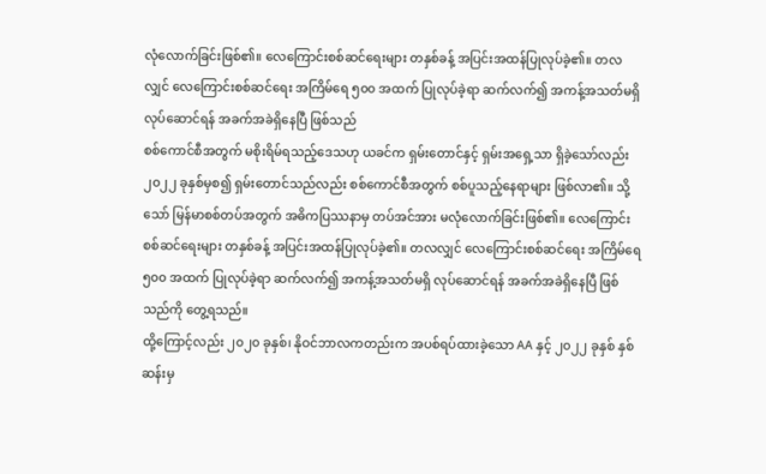လုံလောက်ခြင်းဖြစ်၏။ လေကြောင်းစစ်ဆင်ရေးများ တနှစ်ခန့် အပြင်းအထန်ပြုလုပ်ခဲ့၏။ တလလျှင် လေကြောင်းစစ်ဆင်ရေး အကြိမ်ရေ ၅၀၀ အထက် ပြုလုပ်ခဲ့ရာ ဆက်လက်၍ အကန့်အသတ်မရှိ လုပ်ဆောင်ရန် အခက်အခဲရှိနေပြီ ဖြစ်သည်
စစ်ကောင်စီအတွက် မစိုးရိမ်ရသည့်ဒေသဟု ယခင်က ရှမ်းတောင်နှင့် ရှမ်းအရှေ့သာ ရှိခဲ့သော်လည်း ၂၀၂၂ ခုနှစ်မှစ၍ ရှမ်းတောင်သည်လည်း စစ်ကောင်စီအတွက် စစ်ပူသည့်နေရာများ ဖြစ်လာ၏။ သို့သော် မြန်မာစစ်တပ်အတွက် အဓိကပြဿနာမှ တပ်အင်အား မလုံလောက်ခြင်းဖြစ်၏။ လေကြောင်းစစ်ဆင်ရေးများ တနှစ်ခန့် အပြင်းအထန်ပြုလုပ်ခဲ့၏။ တလလျှင် လေကြောင်းစစ်ဆင်ရေး အကြိမ်ရေ ၅၀၀ အထက် ပြုလုပ်ခဲ့ရာ ဆက်လက်၍ အကန့်အသတ်မရှိ လုပ်ဆောင်ရန် အခက်အခဲရှိနေပြီ ဖြစ်သည်ကို တွေ့ရသည်။
ထို့ကြောင့်လည်း ၂၀၂၀ ခုနှစ်၊ နိုဝင်ဘာလကတည်းက အပစ်ရပ်ထားခဲ့သော AA နှင့် ၂၀၂၂ ခုနှစ် နှစ်ဆန်းမှ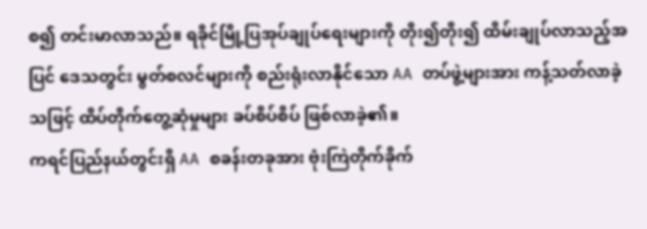စ၍ တင်းမာလာသည်။ ရခိုင်မြို့ပြအုပ်ချုပ်ရေးများကို တိုး၍တိုး၍ ထိမ်းချုပ်လာသည့်အပြင် ဒေသတွင်း မွတ်စလင်များကို စည်းရုံးလာနိုင်သော AA တပ်ဖွဲ့များအား ကန့်သတ်လာခဲ့သဖြင့် ထိပ်တိုက်တွေ့ဆုံမှုများ ခပ်စိပ်စိပ် ဖြစ်လာခဲ့၏။
ကရင်ပြည်နယ်တွင်းရှိ AA စခန်းတခုအား ဗုံးကြဲတိုက်ခိုက်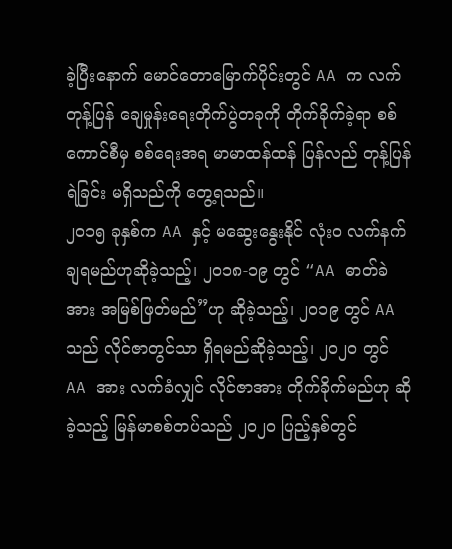ခဲ့ပြီးနောက် မောင်တောမြောက်ပိုင်းတွင် AA က လက်တုန့်ပြန် ချေမှုန်းရေးတိုက်ပွဲတခုကို တိုက်ခိုက်ခဲ့ရာ စစ်ကောင်စီမှ စစ်ရေးအရ မာမာထန်ထန် ပြန်လည် တုန့်ပြန်ရဲခြင်း မရှိသည်ကို တွေ့ရသည်။
၂၀၁၅ ခုနှစ်က AA နှင့် မဆွေးနွေးနိုင် လုံးဝ လက်နက်ချရမည်ဟုဆိုခဲ့သည့်၊ ၂၀၁၈-၁၉ တွင် “AA ဓာတ်ခဲအား အမြစ်ဖြတ်မည်”ဟု ဆိုခဲ့သည့်၊ ၂၀၁၉ တွင် AA သည် လိုင်ဇာတွင်သာ ရှိရမည်ဆိုခဲ့သည့်၊ ၂၀၂၀ တွင် AA အား လက်ခံလျှင် လိုင်ဇာအား တိုက်ခိုက်မည်ဟု ဆိုခဲ့သည့် မြန်မာစစ်တပ်သည် ၂၀၂၀ ပြည့်နှစ်တွင်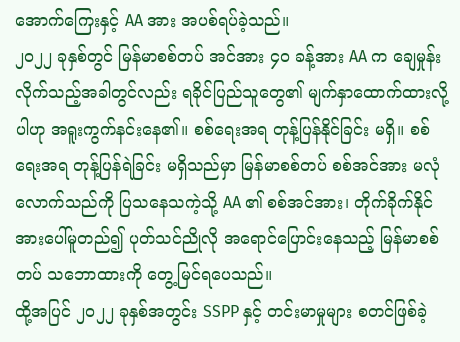အောက်ကြေးနှင့် AA အား အပစ်ရပ်ခဲ့သည်။
၂၀၂၂ ခုနှစ်တွင် မြန်မာစစ်တပ် အင်အား ၄၀ ခန့်အား AA က ချေမှုန်းလိုက်သည့်အခါတွင်လည်း ရခိုင်ပြည်သူတွေ၏ မျက်နှာထောက်ထားလို့ပါဟု အရူးကွက်နင်းနေ၏။ စစ်ရေးအရ တုန့်ပြန်နိုင်ခြင်း မရှိ။ စစ်ရေးအရ တုန့်ပြန်ရဲခြင်း မရှိသည်မှာ မြန်မာစစ်တပ် စစ်အင်အား မလုံလောက်သည်ကို ပြသနေသကဲ့သို့ AA ၏ စစ်အင်အား၊ တိုက်ခိုက်နိုင်အားပေါ်မူတည်၍ ပုတ်သင်ညိုလို အရောင်ပြောင်းနေသည့် မြန်မာစစ်တပ် သဘောထားကို တွေ့မြင်ရပေသည်။
ထို့အပြင် ၂၀၂၂ ခုနှစ်အတွင်း SSPP နှင့် တင်းမာမှုများ စတင်ဖြစ်ခဲ့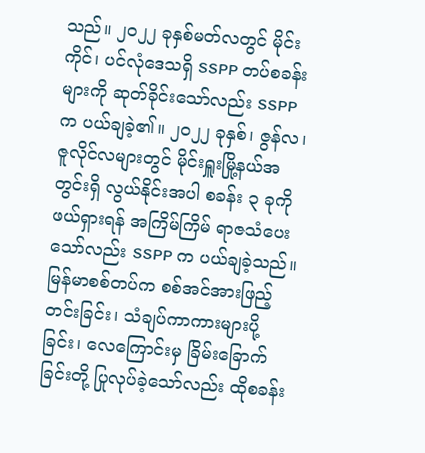သည်။ ၂၀၂၂ ခုနှစ်မတ်လတွင် မိုင်းကိုင်၊ ပင်လုံဒေသရှိ SSPP တပ်စခန်းများကို ဆုတ်ခိုင်းသော်လည်း SSPP က ပယ်ချခဲ့၏။ ၂၀၂၂ ခုနှစ်၊ ဇွန်လ၊ ဇူလိုင်လများတွင် မိုင်းရှူးမြို့နယ်အတွင်းရှိ လွယ်နိုင်းအပါ စခန်း ၃ ခုကို ဖယ်ရှားရန် အကြိမ်ကြိမ် ရာဇသံပေးသော်လည်း SSPP က ပယ်ချခဲ့သည်။
မြန်မာစစ်တပ်က စစ်အင်အားဖြည့်တင်းခြင်း၊ သံချပ်ကာကားများပို့ခြင်း၊ လေကြောင်းမှ ခြိမ်းခြောက်ခြင်းတို့ ပြုလုပ်ခဲ့သော်လည်း ထိုစခန်း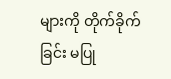များကို တိုက်ခိုက်ခြင်း မပြု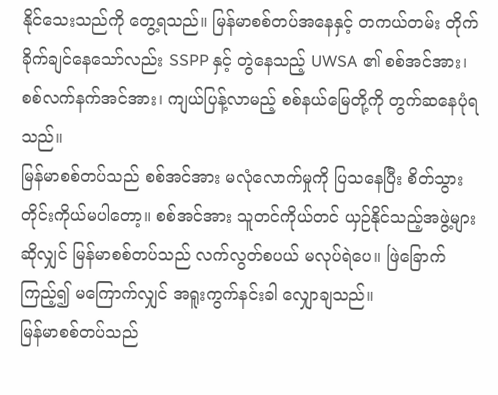နိုင်သေးသည်ကို တွေ့ရသည်။ မြန်မာစစ်တပ်အနေနှင့် တကယ်တမ်း တိုက်ခိုက်ချင်နေသော်လည်း SSPP နှင့် တွဲနေသည့် UWSA ၏ စစ်အင်အား၊ စစ်လက်နက်အင်အား၊ ကျယ်ပြန့်လာမည့် စစ်နယ်မြေတို့ကို တွက်ဆနေပုံရသည်။
မြန်မာစစ်တပ်သည် စစ်အင်အား မလုံလောက်မှုကို ပြသနေပြီး စိတ်သွားတိုင်းကိုယ်မပါတော့။ စစ်အင်အား သူတင်ကိုယ်တင် ယှဉ်နိုင်သည့်အဖွဲ့များဆိုလျှင် မြန်မာစစ်တပ်သည် လက်လွတ်စပယ် မလုပ်ရဲပေ။ ဖြဲခြောက်ကြည့်၍ မကြောက်လျှင် အရူးကွက်နင်းခါ လျှောချသည်။
မြန်မာစစ်တပ်သည်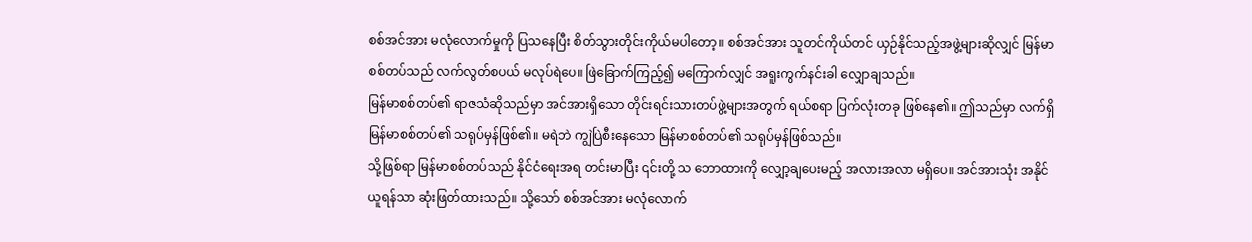စစ်အင်အား မလုံလောက်မှုကို ပြသနေပြီး စိတ်သွားတိုင်းကိုယ်မပါတော့။ စစ်အင်အား သူတင်ကိုယ်တင် ယှဉ်နိုင်သည့်အဖွဲ့များဆိုလျှင် မြန်မာစစ်တပ်သည် လက်လွတ်စပယ် မလုပ်ရဲပေ။ ဖြဲခြောက်ကြည့်၍ မကြောက်လျှင် အရူးကွက်နင်းခါ လျှောချသည်။
မြန်မာစစ်တပ်၏ ရာဇသံဆိုသည်မှာ အင်အားရှိသော တိုင်းရင်းသားတပ်ဖွဲ့များအတွက် ရယ်စရာ ပြက်လုံးတခု ဖြစ်နေ၏။ ဤသည်မှာ လက်ရှိ မြန်မာစစ်တပ်၏ သရုပ်မှန်ဖြစ်၏။ မရဲဘဲ ကျွဲပြဲစီးနေသော မြန်မာစစ်တပ်၏ သရုပ်မှန်ဖြစ်သည်။
သို့ဖြစ်ရာ မြန်မာစစ်တပ်သည် နိုင်ငံရေးအရ တင်းမာပြီး ၎င်းတို့ သ ဘောထားကို လျှော့ချပေးမည့် အလားအလာ မရှိပေ။ အင်အားသုံး အနိုင်ယူရန်သာ ဆုံးဖြတ်ထားသည်။ သို့သော် စစ်အင်အား မလုံလောက်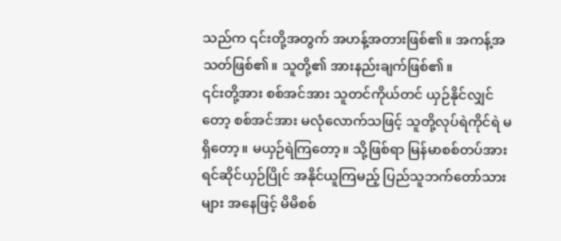သည်က ၎င်းတို့အတွက် အဟန့်အတားဖြစ်၏။ အကန့်အသတ်ဖြစ်၏။ သူတို့၏ အားနည်းချက်ဖြစ်၏။
၎င်းတို့အား စစ်အင်အား သူတင်ကိုယ်တင် ယှဉ်နိုင်လျှင်တော့ စစ်အင်အား မလုံလောက်သဖြင့် သူတို့လုပ်ရဲကိုင်ရဲ မရှိတော့။ မယှဉ်ရဲကြတော့။ သို့ဖြစ်ရာ မြန်မာစစ်တပ်အား ရင်ဆိုင်ယှဉ်ပြိုင် အနိုင်ယူကြမည့် ပြည်သူဘက်တော်သားများ အနေဖြင့် မိမိစစ်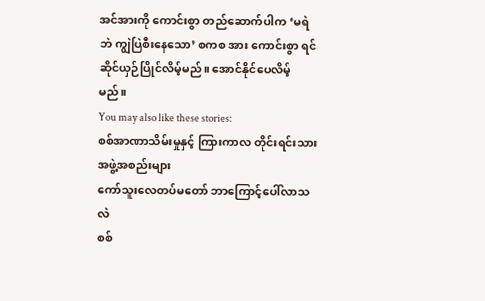အင်အားကို ကောင်းစွာ တည်ဆောက်ပါက ‘မရဲဘဲ ကျွဲပြဲစီးနေသော’ စကစ အား ကောင်းစွာ ရင်ဆိုင်ယှဉ်ပြိုင်လိမ့်မည်။ အောင်နိုင်ပေလိမ့်မည်။
You may also like these stories:
စစ်အာဏာသိမ်းမှုနှင့် ကြားကာလ တိုင်းရင်းသားအဖွဲ့အစည်းများ
ကော်သူးလေတပ်မတော် ဘာကြောင့်ပေါ်လာသလဲ
စစ်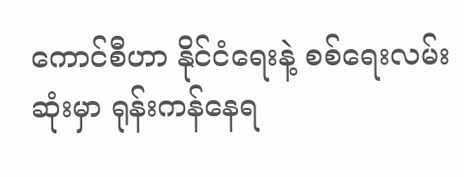ကောင်စီဟာ နိုင်ငံရေးနဲ့ စစ်ရေးလမ်းဆုံးမှာ ရုန်းကန်နေရ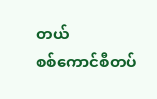တယ်
စစ်ကောင်စီတပ်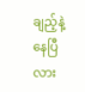ချည့်နဲ့နေပြီလား